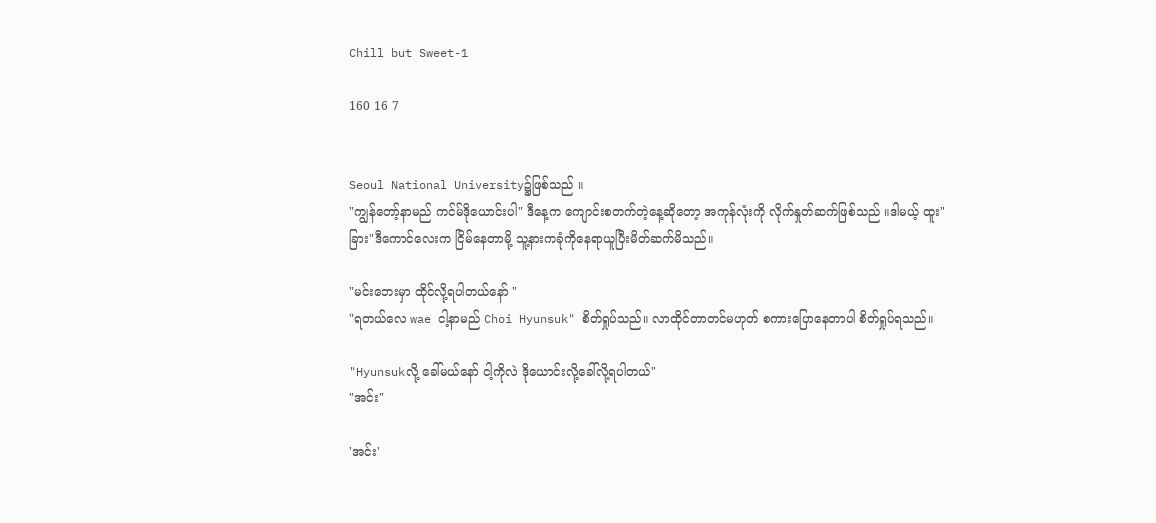Chill but Sweet-1

160 16 7


Seoul National University၌ဖြစ်သည် ။
"ကျွန်တော့်နာမည် ကင်မ်ဒိုယောင်းပါ" ဒီနေ့က ကျောင်းစတက်တဲ့နေ့ဆိုတော့ အကုန်လုံးကို လိုက်နှုတ်ဆက်ဖြစ်သည် ။ဒါမယ့် ထူး"ခြား"ဒီကောင်လေးက ငြိမ်နေတာမို့ သူ့နားကခုံကိုနေရာယူပြီးမိတ်ဆက်မိသည်။

"မင်းဘေးမှာ ထိုင်လို့ရပါတယ်နော် "
"ရတယ်လေ wae ငါ့နာမည် Choi Hyunsuk" စိတ်ရှုပ်သည်။ လာထိုင်တာတင်မဟုတ် စကားပြောနေတာပါ စိတ်ရှုပ်ရသည်။

"Hyunsukလို့ ခေါ်မယ်နော် ငါ့ကိုလဲ ဒိုယောင်းလို့ခေါ်လို့ရပါတယ်"
"အင်း"

'အင်း'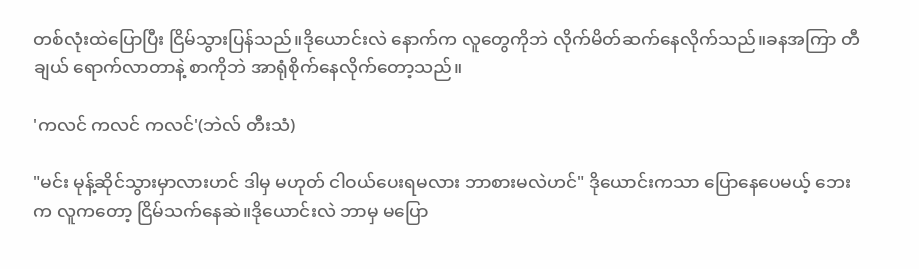တစ်လုံးထဲပြောပြီး ငြိမ်သွားပြန်သည်။ဒိုယောင်းလဲ နောက်က လူတွေကိုဘဲ လိုက်မိတ်ဆက်နေလိုက်သည်။ခနအကြာ တီချယ် ရောက်လာတာနဲ့ စာကိုဘဲ အာရုံစိုက်နေလိုက်တော့သည်။

'ကလင် ကလင် ကလင်'(ဘဲလ် တီးသံ)

"မင်း မုန့်ဆိုင်သွားမှာလားဟင် ဒါမှ မဟုတ် ငါဝယ်ပေးရမလား ဘာစားမလဲဟင်" ဒို‌ယောင်းကသာ ပြောနေပေမယ့် ဘေးက လူကတော့ ငြိမ်သက်နေဆဲ။ဒိုယောင်းလဲ ဘာမှ မပြော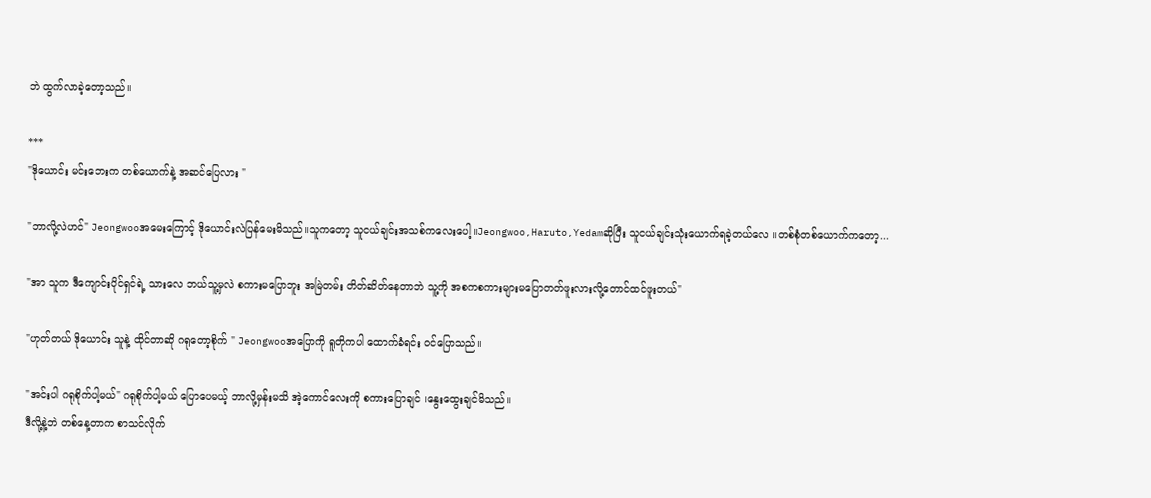ဘဲ ထွက်လာခဲ့တော့သည်။

***
"ဒိုယောင်း မင်းဘေးက တစ်ယောက်နဲ့ အဆင်ပြေလား "

"ဘာလို့လဲဟင်" Jeongwooအမေးကြောင့် ဒိုယောင်းလဲပြန်မေးမိသည်။သူကတော့ သူငယ်ချင်းအသစ်ကလေးပေါ့။Jeongwoo,Haruto,Yedamဆိုပြီး သူငယ်ချင်းသုံးယောက်ရခဲ့တယ်လေ ။တစ်စုံတစ်ယောက်ကတော့...

"အာ သူက ဒီကျောင်းပိုင်ရှင်ရဲ့ သားလေ ဘယ်သူ့မှလဲ စကားမပြောဘူး အမြဲတမ်း တိတ်ဆိတ်နေတာဘဲ သူ့ကို အစကစကားများမပြောတတ်ဖူးလားလို့တောင်ထင်ဖူးတယ်"

"ဟုတ်တယ် ဒိုယောင်း သူနဲ့ ထိုင်တာဆို ဂရုတော့စိုက် " Jeongwooအပြောကို ရူတိုကပါ ထောက်ခံရင်း ဝင်ပြောသည်။

"အင်းပါ ဂရုစိုက်ပါ့မယ်" ဂရုစိုက်ပါ့မယ် ပြောပေမယ့် ဘာလို့မှန်းမသိ အဲ့ကောင်လေးကို စကားပြောချင် ၊နွေးထွေးချင်မိသည်။
ဒီလို့နဲ့ဘဲ တစ်နေ့တာက စာသင်လိုက်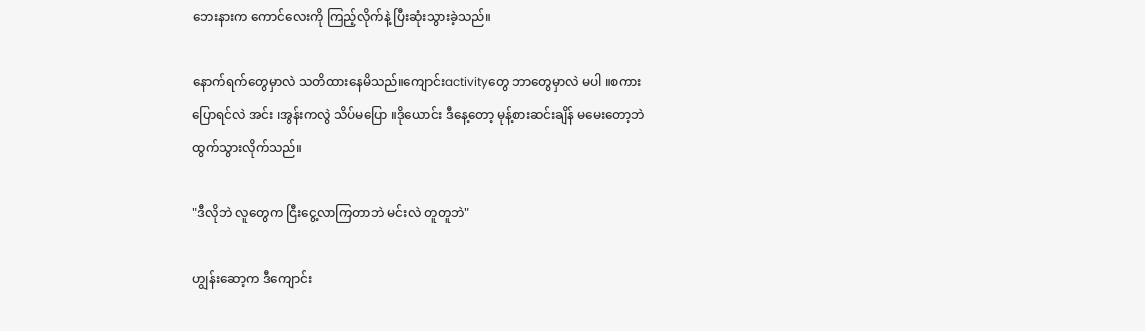ဘေးနားက ကောင်လေးကို ကြည့်လိုက်နဲ့ ပြီးဆုံးသွားခဲ့သည်။

နောက်ရက်တွေမှာလဲ သတိထားနေမိသည်။ကျောင်းactivityတွေ ဘာတွေမှာလဲ မပါ ။စကားပြောရင်လဲ အင်း ၊အွန်းကလွဲ သိပ်မပြော ။ဒိုယောင်း ဒီနေ့တော့ မုန့်စားဆင်းချိန် မမေးတော့ဘဲ ထွက်သွားလိုက်သည်။

"ဒီလိုဘဲ လူတွေက ငြီးငွေ့လာကြတာဘဲ မင်းလဲ တူတူဘဲ"

ဟျွန်းဆော့က ဒီကျောင်း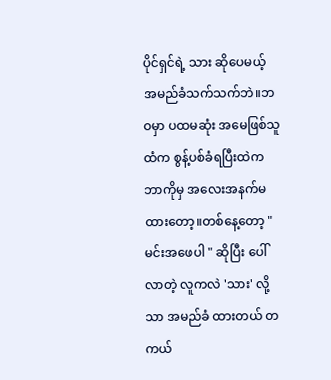ပိုင်ရှင်ရဲ့ သား ဆိုပေမယ့် အမည်ခံသက်သက်ဘဲ။ဘဝမှာ ပထမဆုံး အမေဖြစ်သူထံက စွန့်ပစ်ခံရပြီးထဲက ဘာကိုမှ အလေးအနက်မထားတော့။တစ်နေ့တော့ "မင်းအဖေပါ " ဆိုပြီး ပေါ်လာတဲ့ လူကလဲ 'သား' လို့သာ အမည်ခံ ထားတယ် တကယ်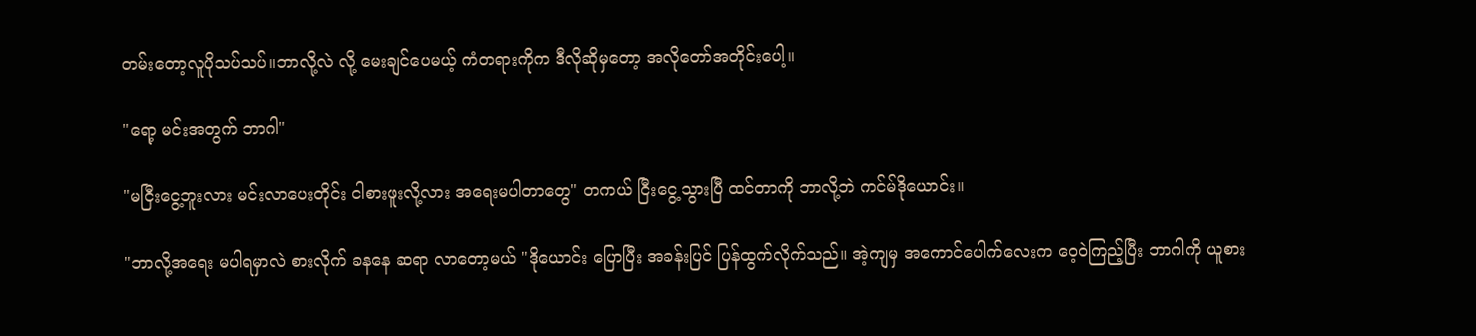တမ်းတော့လူပိုသပ်သပ်။ဘာလို့လဲ လို့ မေးချင်ပေမယ့် ကံတရားကိုက ဒီလိုဆိုမှတော့ အလိုတော်အတိုင်းပေါ့။

"ရော့ မင်းအတွက် ဘာဂါ"

"မငြီးငွေ့ဘူးလား မင်းလာပေးတိုင်း ငါစားဖူးလို့လား အရေးမပါတာတွေ" တကယ် ငြီးငွေ့သွားပြီ ထင်တာကို ဘာလို့ဘဲ ကင်မ်ဒိုယောင်း။

"ဘာလို့အရေး မပါရမှာလဲ စားလိုက် ခနနေ ဆရာ လာတော့မယ် "ဒိုယောင်း ပြောပြီး အခန်းပြင် ပြန်ထွက်လိုက်သည်။ အဲ့ကျမှ အကောင်ပေါက်လေးက ဝေ့ဝဲကြည့်ပြီး ဘာဂါကို ယူစား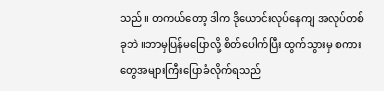သည်။ တကယ်တော့ ဒါက ဒိုယောင်းလုပ်နေကျ အလုပ်တစ်ခုဘဲ ။ဘာမှပြန်မပြောလို့ စိတ်ပေါက်ပြီး ထွက်သွားမှ စကားတွေအများကြီးပြောခံလိုက်ရသည်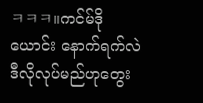ㅋㅋㅋ။ကင်မ်ဒိုယောင်း နောက်ရက်လဲ ဒီလိုလုပ်မည်ဟုတွေး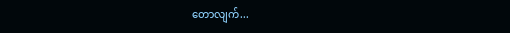တောလျက်...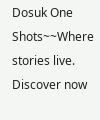Dosuk One Shots~~Where stories live. Discover now